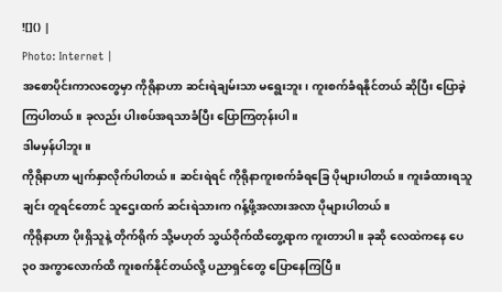![]() |
Photo: Internet |
အစောပိုင်းကာလတွေမှာ ကိုရိုနာဟာ ဆင်းရဲချမ်းသာ မရွေးဘူး၊ ကူးစက်ခံရနိုင်တယ် ဆိုပြီး ပြောခဲ့ကြပါတယ်။ ခုလည်း ပါးစပ်အရသာခံပြီး ပြောကြတုန်းပါ။
ဒါမမှန်ပါဘူး။
ကိုရိုနာဟာ မျက်နှာလိုက်ပါတယ်။ ဆင်းရဲရင် ကိုရိုနာကူးစက်ခံရခြေ ပိုများပါတယ်။ ကူးခံထားရသူချင်း တူရင်တောင် သူဌေးထက် ဆင်းရဲသားက ဂန့်ဖို့အလားအလာ ပိုများပါတယ်။
ကိုရိုနာဟာ ပိုးရှိသူနဲ့ တိုက်ရိုက် သို့မဟုတ် သွယ်ဝိုက်ထိတွေ့ရာက ကူးတာပါ။ ခုဆို လေထဲကနေ ပေ ၃၀ အကွာလောက်ထိ ကူးစက်နိုင်တယ်လို့ ပညာရှင်တွေ ပြောနေကြပြီ။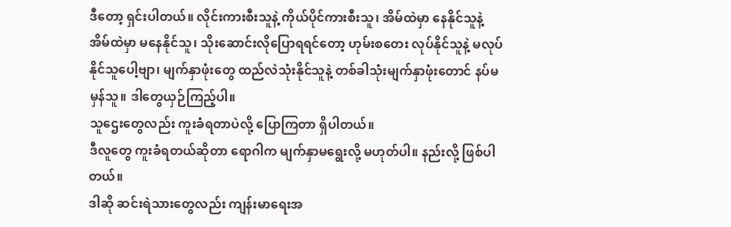ဒီတော့ ရှင်းပါတယ်။ လိုင်းကားစီးသူနဲ့ ကိုယ်ပိုင်ကားစီးသူ၊ အိမ်ထဲမှာ နေနိုင်သူနဲ့ အိမ်ထဲမှာ မနေနိုင်သူ၊ သိုးဆောင်းလိုပြောရရင်တော့ ဟုမ်းစတေး လုပ်နိုင်သူနဲ့ မလုပ်နိုင်သူပေါ့ဗျာ၊ မျက်နှာဖုံးတွေ ထည်လဲသုံးနိုင်သူနဲ့ တစ်ခါသုံးမျက်နှာဖုံးတောင် နပ်မမှန်သူ။ ဒါတွေယှဉ်ကြည့်ပါ။
သူဌေးတွေလည်း ကူးခံရတာပဲလို့ ပြောကြတာ ရှိပါတယ်။
ဒီလူတွေ ကူးခံရတယ်ဆိုတာ ရောဂါက မျက်နှာမရွေးလို့ မဟုတ်ပါ။ နည်းလို့ ဖြစ်ပါတယ်။
ဒါဆို ဆင်းရဲသားတွေလည်း ကျန်းမာရေးအ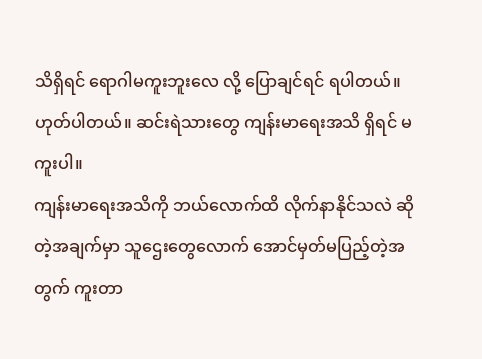သိရှိရင် ရောဂါမကူးဘူးလေ လို့ ပြောချင်ရင် ရပါတယ်။
ဟုတ်ပါတယ်။ ဆင်းရဲသားတွေ ကျန်းမာရေးအသိ ရှိရင် မကူးပါ။
ကျန်းမာရေးအသိကို ဘယ်လောက်ထိ လိုက်နာနိုင်သလဲ ဆိုတဲ့အချက်မှာ သူဌေးတွေလောက် အောင်မှတ်မပြည့်တဲ့အတွက် ကူးတာ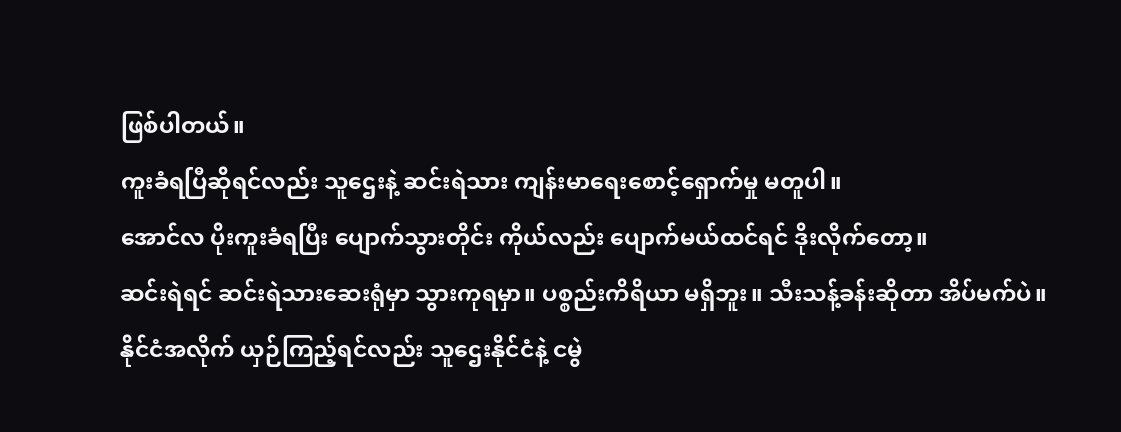ဖြစ်ပါတယ်။
ကူးခံရပြီဆိုရင်လည်း သူဌေးနဲ့ ဆင်းရဲသား ကျန်းမာရေးစောင့်ရှောက်မှု မတူပါ။
အောင်လ ပိုးကူးခံရပြီး ပျောက်သွားတိုင်း ကိုယ်လည်း ပျောက်မယ်ထင်ရင် ဒိုးလိုက်တော့။
ဆင်းရဲရင် ဆင်းရဲသားဆေးရုံမှာ သွားကုရမှာ။ ပစ္စည်းကိရိယာ မရှိဘူး။ သီးသန့်ခန်းဆိုတာ အိပ်မက်ပဲ။
နိုင်ငံအလိုက် ယှဉ်ကြည့်ရင်လည်း သူဌေးနိုင်ငံနဲ့ ငမွဲ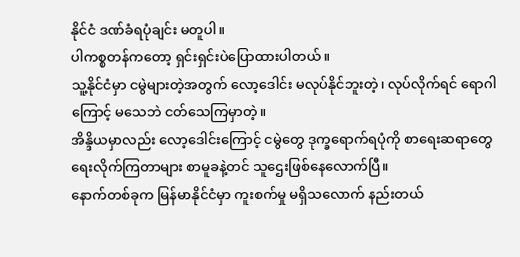နိုင်ငံ ဒဏ်ခံရပုံချင်း မတူပါ။
ပါကစ္စတန်ကတော့ ရှင်းရှင်းပဲပြောထားပါတယ်။
သူ့နိုင်ငံမှာ ငမွဲများတဲ့အတွက် လော့ဒေါင်း မလုပ်နိုင်ဘူးတဲ့၊ လုပ်လိုက်ရင် ရောဂါကြောင့် မသေဘဲ ငတ်သေကြမှာတဲ့။
အိန္ဒိယမှာလည်း လော့ဒေါင်းကြောင့် ငမွဲတွေ ဒုက္ခရောက်ရပုံကို စာရေးဆရာတွေ ရေးလိုက်ကြတာများ စာမူခနဲ့တင် သူဌေးဖြစ်နေလောက်ပြီ။
နောက်တစ်ခုက မြန်မာနိုင်ငံမှာ ကူးစက်မှု မရှိသလောက် နည်းတယ်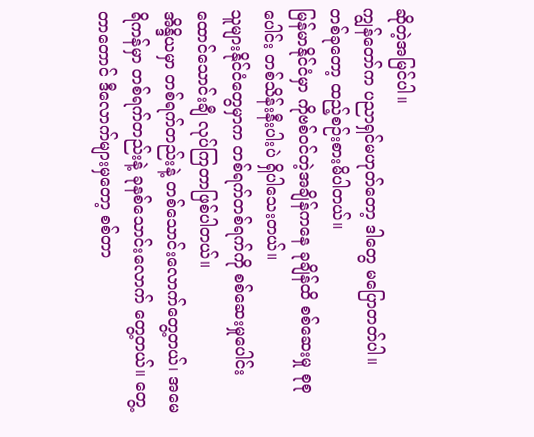ဆိုတဲ့အမြင်ပါ။
ကျွန်တော်က ပညာရှင်မဟုတ်တော့ ဒါတွေ မပြောတတ်ပါ။
တစ်ခုတော့ ထည့်စဉ်းစားမိပါတယ်။
မြန်မာနိုင်ငံမှာ ကိုဗစ်ဝင်တဲ့အချိန်ကနေ ခုချိန်ထိ စစ်ဆေးမှု စုစုပေါင်း တစ်သိန်းနီးပါးပဲ ရှိပါသေးတယ်။
သူများနိုင်ငံတွေမှာက တစ်ရက်တစ်ရက်ကို စစ်ဆေးမှုပေါင်း ထောင်သောင်းချီ လုပ်ကြတာဖြစ်ပါတယ်။
အိန္ဒိယမှာ တစ်ရက်တည်းနဲ့ တစ်သောင်းလောက်တွေ့တယ်၊ အမေရိကန်မှာ တစ်ရက်တည်းနဲ့ ခုနစ်သောင်းလောက် တွေ့တယ်။ တွေ့တာတောင် ဒီလောက်များမှတော့ စစ်တာ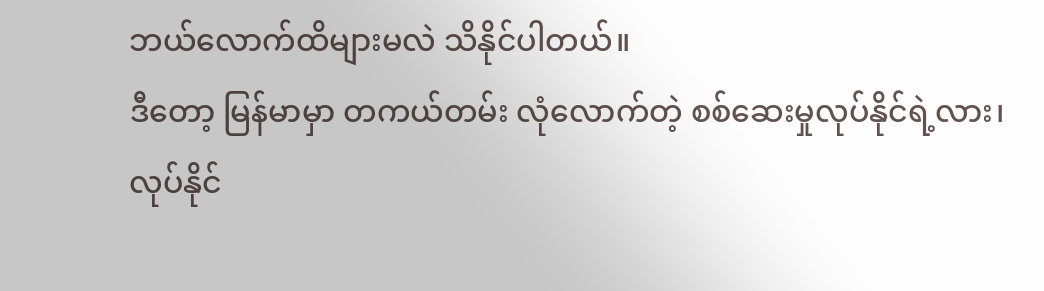ဘယ်လောက်ထိများမလဲ သိနိုင်ပါတယ်။
ဒီတော့ မြန်မာမှာ တကယ်တမ်း လုံလောက်တဲ့ စစ်ဆေးမှုလုပ်နိုင်ရဲ့လား၊ လုပ်နိုင်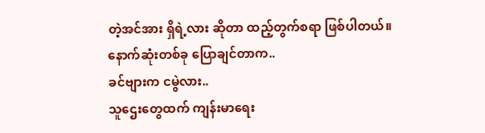တဲ့အင်အား ရှိရဲ့လား ဆိုတာ ထည့်တွက်စရာ ဖြစ်ပါတယ်။
နောက်ဆုံးတစ်ခု ပြောချင်တာက..
ခင်ဗျားက ငမွဲလား..
သူဌေးတွေထက် ကျန်းမာရေး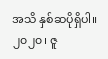အသိ နှစ်ဆပိုရှိပါ။
၂၀၂၀၊ ဇူ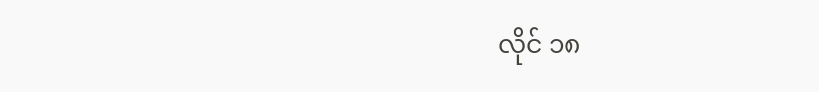လိုင် ၁၈